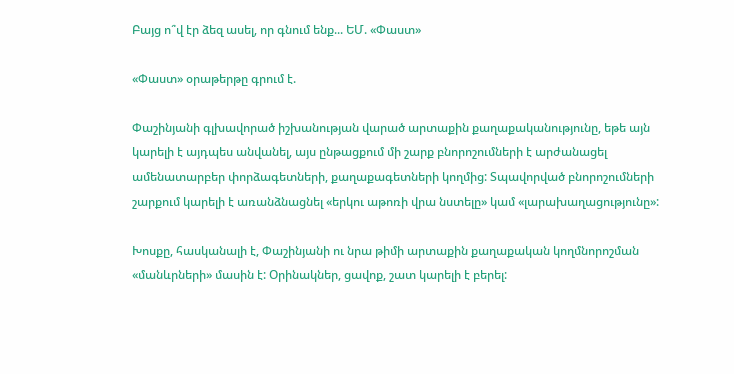Բայց ո՞վ էր ձեզ ասել, որ գնում ենք... ԵՄ. «Փաստ»

«Փաստ» օրաթերթը գրում է.

Փաշինյանի գլխավորած իշխանության վարած արտաքին քաղաքականությունը, եթե այն կարելի է այդպես անվանել, այս ընթացքում մի շարք բնորոշումների է արժանացել ամենատարբեր փորձագետների, քաղաքագետների կողմից: Տպավորված բնորոշումների շարքում կարելի է առանձնացնել «երկու աթոռի վրա նստելը» կամ «լարախաղացությունը»:

Խոսքը, հասկանալի է, Փաշինյանի ու նրա թիմի արտաքին քաղաքական կողմնորոշման «մանևրների» մասին է: Օրինակներ, ցավոք, շատ կարելի է բերել: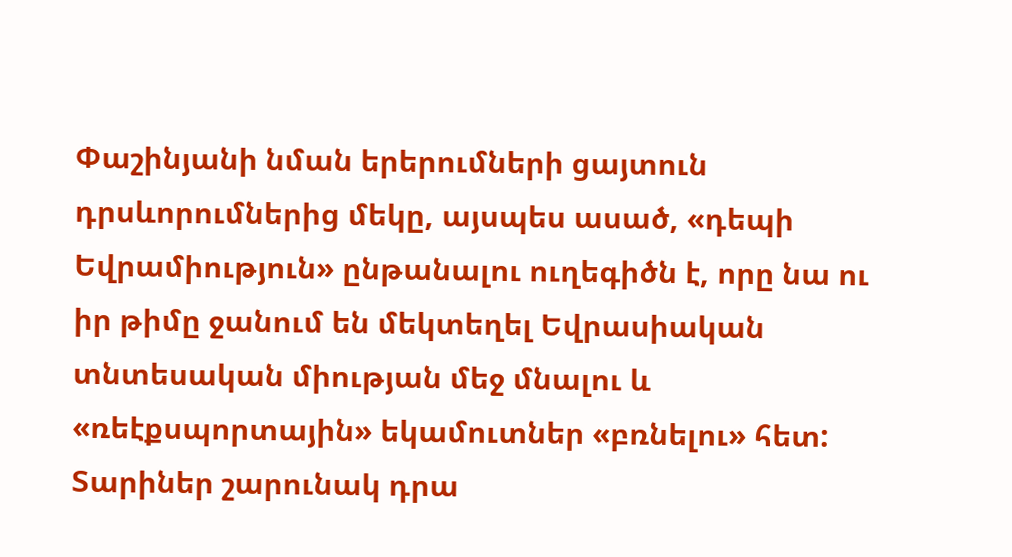Փաշինյանի նման երերումների ցայտուն դրսևորումներից մեկը, այսպես ասած, «դեպի Եվրամիություն» ընթանալու ուղեգիծն է, որը նա ու իր թիմը ջանում են մեկտեղել Եվրասիական տնտեսական միության մեջ մնալու և «ռեէքսպորտային» եկամուտներ «բռնելու» հետ: Տարիներ շարունակ դրա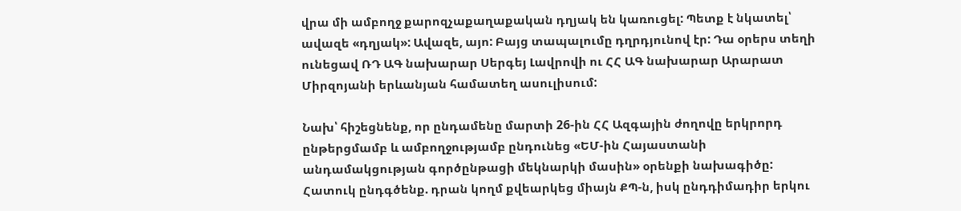վրա մի ամբողջ քարոզչաքաղաքական դղյակ են կառուցել: Պետք է նկատել՝ ավազե «դղյակ»: Ավազե, այո: Բայց տապալումը դղրդյունով էր: Դա օրերս տեղի ունեցավ ՌԴ ԱԳ նախարար Սերգեյ Լավրովի ու ՀՀ ԱԳ նախարար Արարատ Միրզոյանի երևանյան համատեղ ասուլիսում:

Նախ՝ հիշեցնենք, որ ընդամենը մարտի 26-ին ՀՀ Ազգային ժողովը երկրորդ ընթերցմամբ և ամբողջությամբ ընդունեց «ԵՄ-ին Հայաստանի անդամակցության գործընթացի մեկնարկի մասին» օրենքի նախագիծը: Հատուկ ընդգծենք. դրան կողմ քվեարկեց միայն ՔՊ-ն, իսկ ընդդիմադիր երկու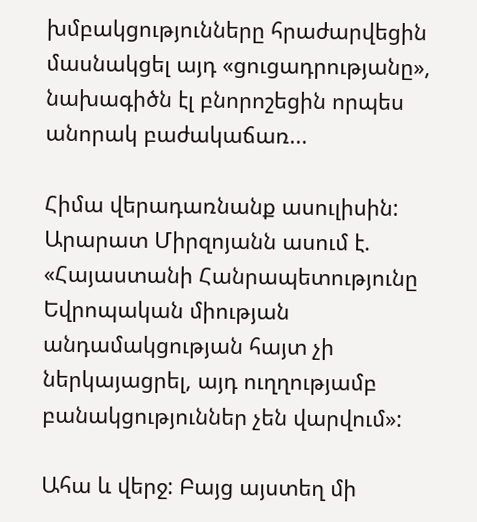խմբակցությունները հրաժարվեցին մասնակցել այդ «ցուցադրությանը», նախագիծն էլ բնորոշեցին որպես անորակ բաժակաճառ...

Հիմա վերադառնանք ասուլիսին: Արարատ Միրզոյանն ասում է. «Հայաստանի Հանրապետությունը Եվրոպական միության անդամակցության հայտ չի ներկայացրել, այդ ուղղությամբ բանակցություններ չեն վարվում»:

Ահա և վերջ: Բայց այստեղ մի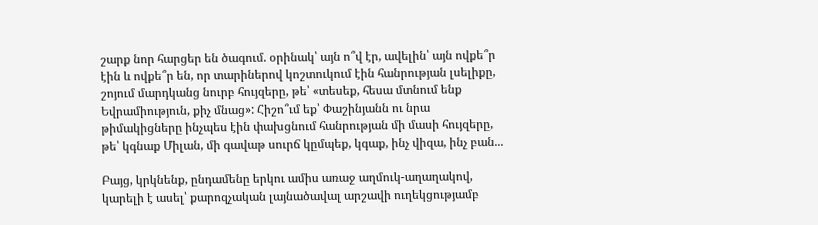շարք նոր հարցեր են ծագում. օրինակ՝ այն ո՞վ էր, ավելին՝ այն ովքե՞ր էին և ովքե՞ր են, որ տարիներով կոշտուկում էին հանրության լսելիքը, շոյում մարդկանց նուրբ հույզերը, թե՝ «տեսեք, հեսա մտնում ենք Եվրամիություն, քիչ մնաց»: Հիշո՞ւմ եք՝ Փաշինյանն ու նրա թիմակիցները ինչպես էին փախցնում հանրության մի մասի հույզերը, թե՝ կգնաք Միլան, մի գավաթ սուրճ կըմպեք, կգաք, ինչ վիզա, ինչ բան...

Բայց, կրկնենք, ընդամենը երկու ամիս առաջ աղմուկ-աղաղակով, կարելի է ասել՝ քարոզչական լայնածավալ արշավի ուղեկցությամբ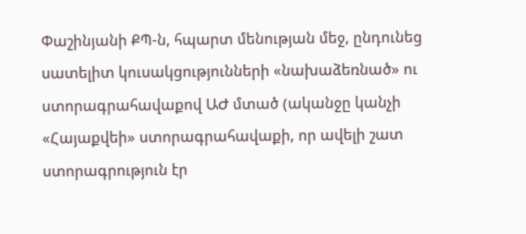Փաշինյանի ՔՊ-ն, հպարտ մենության մեջ, ընդունեց սատելիտ կուսակցությունների «նախաձեռնած» ու ստորագրահավաքով ԱԺ մտած (ականջը կանչի «Հայաքվեի» ստորագրահավաքի, որ ավելի շատ ստորագրություն էր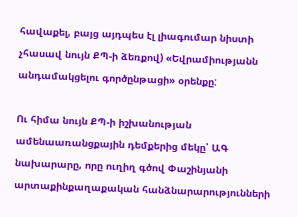հավաքել, բայց այդպես էլ լիագումար նիստի չհասավ նույն ՔՊ-ի ձեռքով) «Եվրամիությանն անդամակցելու գործընթացի» օրենքը:

Ու հիմա նույն ՔՊ-ի իշխանության ամենաառանցքային դեմքերից մեկը՝ ԱԳ նախարարը, որը ուղիղ գծով Փաշինյանի արտաքինքաղաքական հանձնարարությունների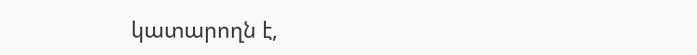կատարողն է,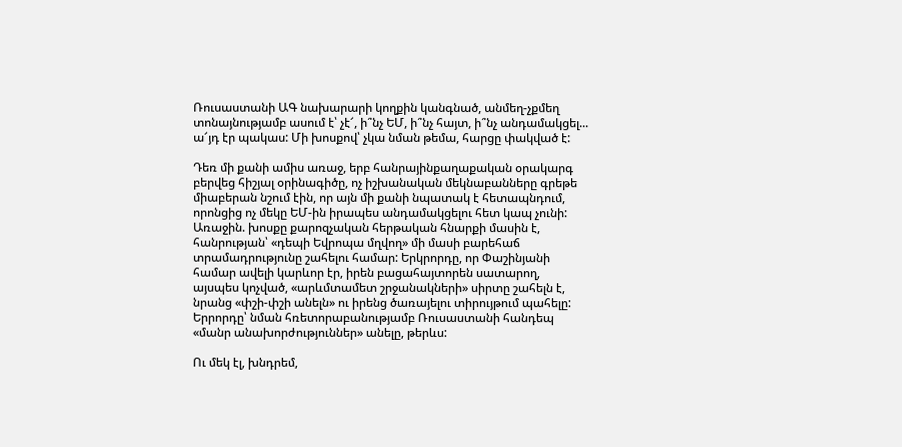Ռուսաստանի ԱԳ նախարարի կողքին կանգնած, անմեղ-չքմեղ տոնայնությամբ ասում է՝ չէ՜, ի՞նչ ԵՄ, ի՞նչ հայտ, ի՞նչ անդամակցել... ա՜յդ էր պակաս: Մի խոսքով՝ չկա նման թեմա, հարցը փակված է:

Դեռ մի քանի ամիս առաջ, երբ հանրայինքաղաքական օրակարգ բերվեց հիշյալ օրինագիծը, ոչ իշխանական մեկնաբանները գրեթե միաբերան նշում էին, որ այն մի քանի նպատակ է հետապնդում, որոնցից ոչ մեկը ԵՄ-ին իրապես անդամակցելու հետ կապ չունի: Առաջին. խոսքը քարոզչական հերթական հնարքի մասին է, հանրության՝ «դեպի Եվրոպա մղվող» մի մասի բարեհաճ տրամադրությունը շահելու համար: Երկրորդը, որ Փաշինյանի համար ավելի կարևոր էր, իրեն բացահայտորեն սատարող, այսպես կոչված, «արևմտամետ շրջանակների» սիրտը շահելն է, նրանց «փշի-փշի անելն» ու իրենց ծառայելու տիրույթում պահելը: Երրորդը՝ նման հռետորաբանությամբ Ռուսաստանի հանդեպ «մանր անախորժություններ» անելը, թերևս:

Ու մեկ էլ, խնդրեմ,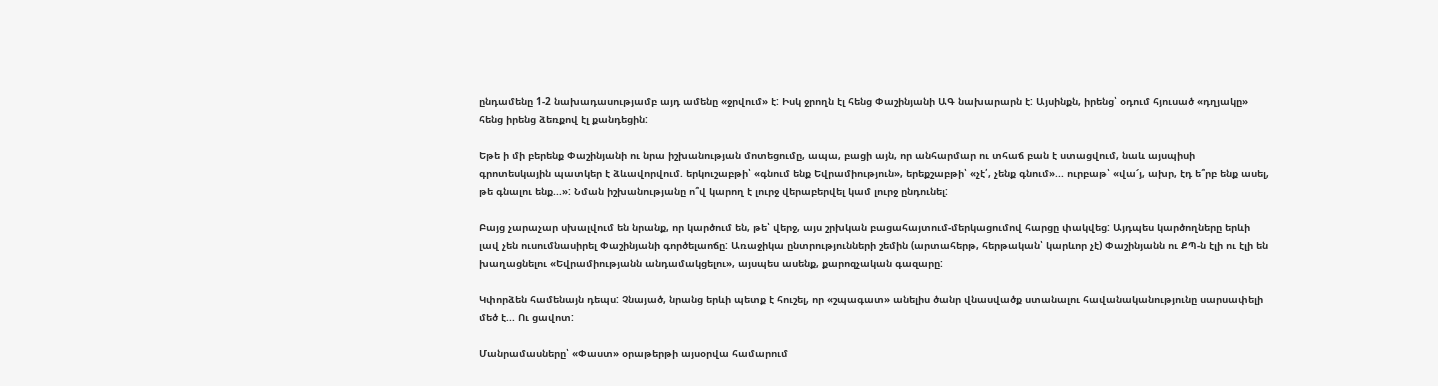ընդամենը 1-2 նախադասությամբ այդ ամենը «ջրվում» է: Իսկ ջրողն էլ հենց Փաշինյանի ԱԳ նախարարն է: Այսինքն, իրենց՝ օդում հյուսած «դղյակը» հենց իրենց ձեռքով էլ քանդեցին:

Եթե ի մի բերենք Փաշինյանի ու նրա իշխանության մոտեցումը, ապա, բացի այն, որ անհարմար ու տհաճ բան է ստացվում, նաև այսպիսի գրոտեսկային պատկեր է ձևավորվում. երկուշաբթի՝ «գնում ենք Եվրամիություն», երեքշաբթի՝ «չէ՛, չենք գնում»... ուրբաթ՝ «վա՜յ, ախր, էդ ե՞րբ ենք ասել, թե գնալու ենք...»: Նման իշխանությանը ո՞վ կարող է լուրջ վերաբերվել կամ լուրջ ընդունել:

Բայց չարաչար սխալվում են նրանք, որ կարծում են, թե՝ վերջ, այս շրխկան բացահայտում-մերկացումով հարցը փակվեց: Այդպես կարծողները երևի լավ չեն ուսումնասիրել Փաշինյանի գործելաոճը: Առաջիկա ընտրությունների շեմին (արտահերթ, հերթական՝ կարևոր չէ) Փաշինյանն ու ՔՊ-ն էլի ու էլի են խաղացնելու «Եվրամիությանն անդամակցելու», այսպես ասենք, քարոզչական գազարը:

Կփորձեն համենայն դեպս: Չնայած, նրանց երևի պետք է հուշել, որ «շպագատ» անելիս ծանր վնասվածք ստանալու հավանականությունը սարսափելի մեծ է... Ու ցավոտ:

Մանրամասները՝ «Փաստ» օրաթերթի այսօրվա համարում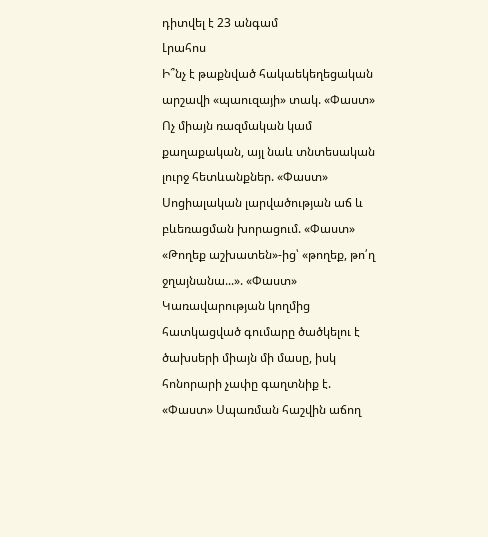դիտվել է 23 անգամ
Լրահոս
Ի՞նչ է թաքնված հակաեկեղեցական արշավի «պաուզայի» տակ. «Փաստ» Ոչ միայն ռազմական կամ քաղաքական, այլ նաև տնտեսական լուրջ հետևանքներ. «Փաստ» Սոցիալական լարվածության աճ և բևեռացման խորացում. «Փաստ» «Թողեք աշխատեն»-ից՝ «թողեք, թո՛ղ ջղայնանա...». «Փաստ» Կառավարության կողմից հատկացված գումարը ծածկելու է ծախսերի միայն մի մասը, իսկ հոնորարի չափը գաղտնիք է. «Փաստ» Սպառման հաշվին աճող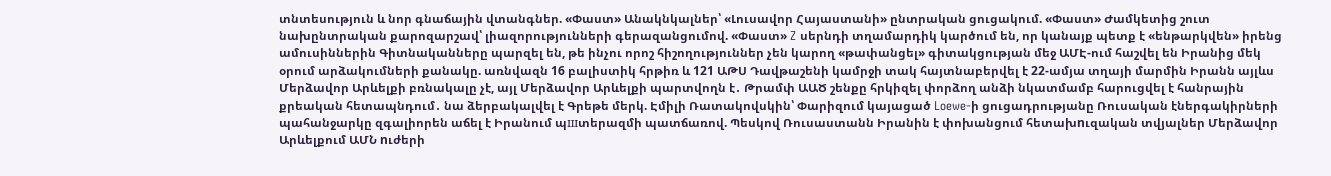տնտեսություն և նոր գնաճային վտանգներ. «Փաստ» Անակնկալներ՝ «Լուսավոր Հայաստանի» ընտրական ցուցակում. «Փաստ» Ժամկետից շուտ նախընտրական քարոզարշավ՝ լիազորությունների գերազանցումով. «Փաստ» Z սերնդի տղամարդիկ կարծում են, որ կանայք պետք է «ենթարկվեն» իրենց ամուսիններին Գիտնականները պարզել են, թե ինչու որոշ հիշողություններ չեն կարող «թափանցել» գիտակցության մեջ ԱՄԷ-ում հաշվել են Իրանից մեկ օրում արձակումների քանակը. առնվազն 16 բալիստիկ հրթիռ և 121 ԱԹՍ Դավթաշենի կամրջի տակ հայտնաբերվել է 22-ամյա տղայի մարմին Իրանն այլևս Մերձավոր Արևելքի բռնակալը չէ, այլ Մերձավոր Արևելքի պարտվողն է․ Թրամփ ԱԱԾ շենքը հրկիզել փորձող անձի նկատմամբ հարուցվել է հանրային քրեական հետապնդում․ նա ձերբակալվել է Գրեթե մերկ. Էմիլի Ռատակովսկին՝ Փարիզում կայացած Loewe-ի ցուցադրությանը Ռուսական էներգակիրների պահանջարկը զգալիորեն աճել է Իրանում պшտերազմի պատճառով. Պեսկով Ռուսաստանն Իրանին է փոխանցում հետախnւզական տվյալներ Մերձավոր Արևելքում ԱՄՆ nւժերի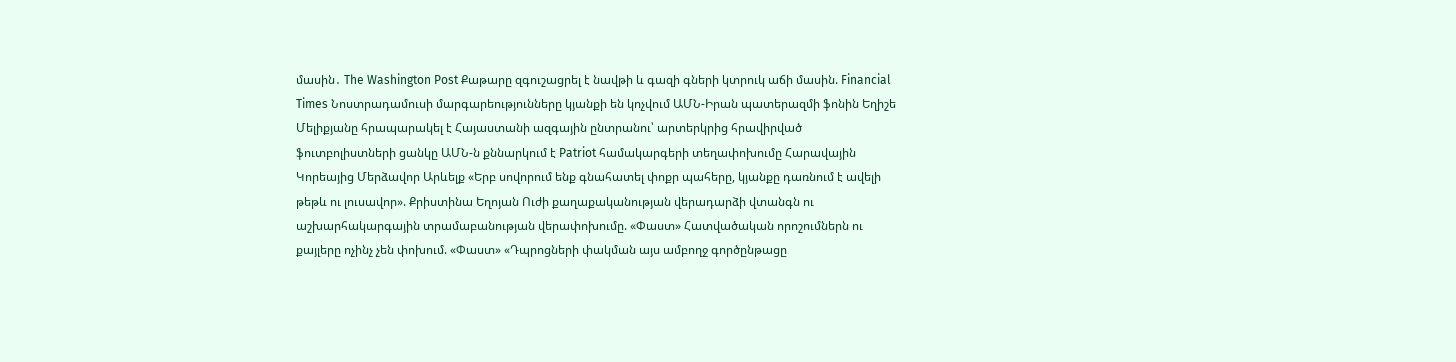մասին․ The Washington Post Քաթարը զգուշացրել է նավթի և գազի գների կտրուկ աճի մասին. Financial Times Նոստրադամուսի մարգարեությունները կյանքի են կոչվում ԱՄՆ-Իրան պատերազմի ֆոնին Եղիշե Մելիքյանը հրապարակել է Հայաստանի ազգային ընտրանու՝ արտերկրից հրավիրված ֆուտբոլիստների ցանկը ԱՄՆ-ն քննարկում է Patriot համակարգերի տեղափոխումը Հարավային Կորեայից Մերձավոր Արևելք «Երբ սովորում ենք գնահատել փոքր պահերը, կյանքը դառնում է ավելի թեթև ու լուսավոր». Քրիստինա Եղոյան Ուժի քաղաքականության վերադարձի վտանգն ու աշխարհակարգային տրամաբանության վերափոխումը. «Փաստ» Հատվածական որոշումներն ու քայլերը ոչինչ չեն փոխում. «Փաստ» «Դպրոցների փակման այս ամբողջ գործընթացը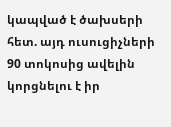կապված է ծախսերի հետ. այդ ուսուցիչների 90 տոկոսից ավելին կորցնելու է իր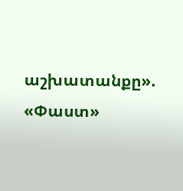աշխատանքը». «Փաստ»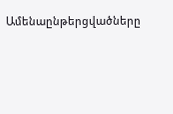Ամենաընթերցվածները